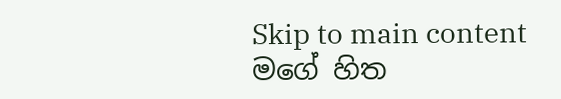Skip to main content
මගේ හිත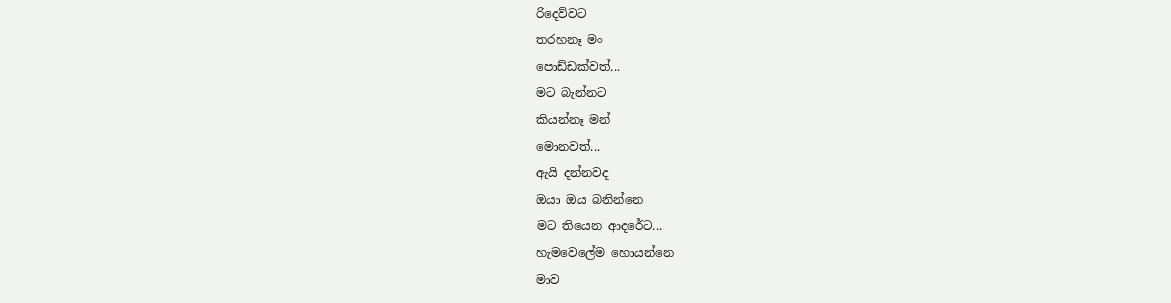රිදෙව්වට
තරහනෑ මං
පොඩ්ඩක්වත්...
මට බැන්නට
කියන්නෑ මන්
මොනවත්...
ඇයි දන්නවද
ඔයා ඔය බනින්නෙ
මට තියෙන ආදරේට...
හැමවෙලේම හොයන්නෙ
මාව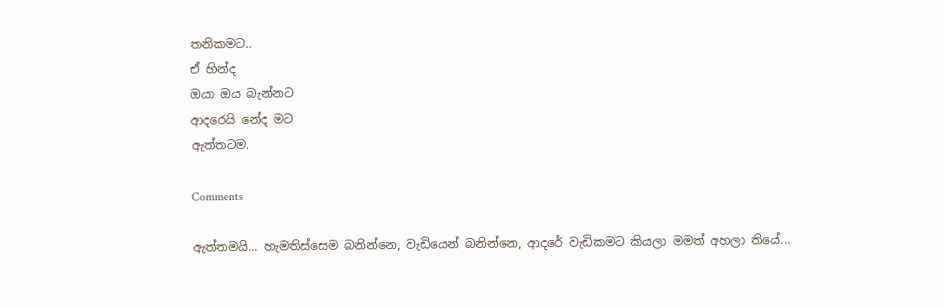තනිකමට..
ඒ හින්ද
ඔයා ඔය බැන්නට
ආදරෙයි නේද මට
ඇත්තටම.

Comments

ඇත්තමයි... හැමතිස්සෙම බනින්නෙ, වැඩියෙන් බනින්නෙ, ආදරේ වැඩිකමට කියලා මමත් අහලා තියේ...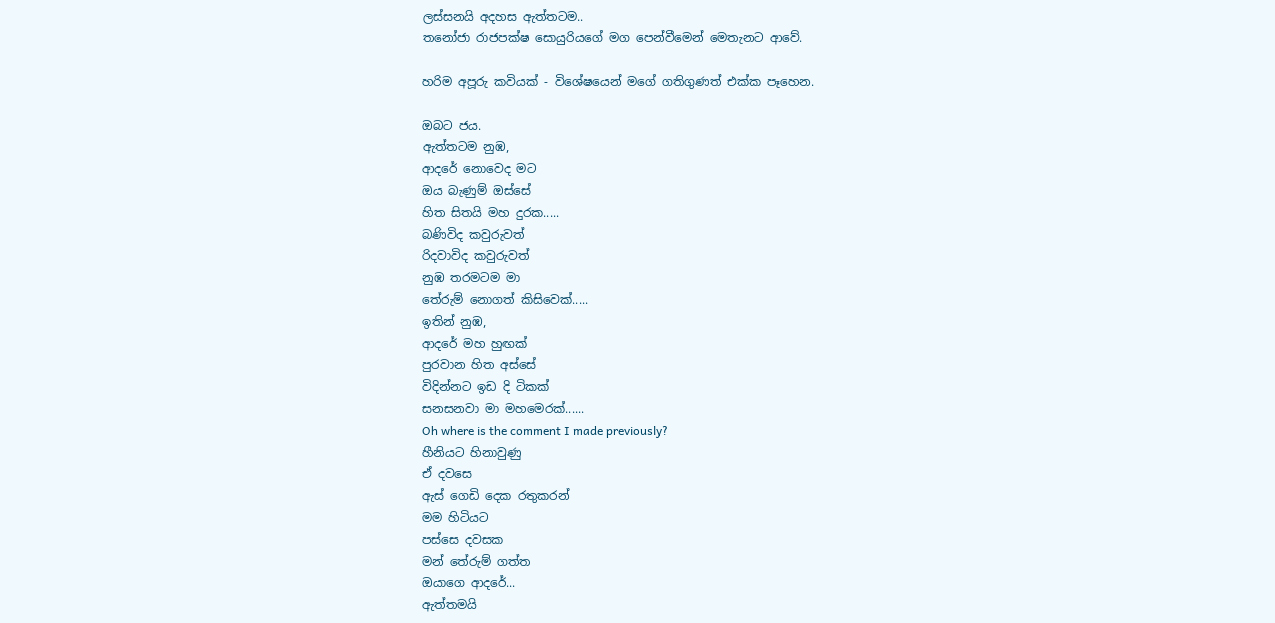ලස්සනයි අදහස ඇත්තටම..
තනෝජා රාජපක්ෂ සොයුරියගේ මග පෙන්වීමෙන් මෙතැනට ආවේ.

හරිම අපූරු කවියක් - විශේෂයෙන් මගේ ගතිගුණත් එක්ක පෑහෙන.

ඔබට ජය.
ඇත්තටම නුඹ,
ආදරේ නොවෙද මට
ඔය බැණුම් ඔස්සේ
හිත සිතයි මහ දුරක.....
බණිවිද කවුරුවත්
රිදවාවිද කවුරුවත්
නුඹ තරමටම මා
තේරුම් නොගත් කිසිවෙක්.....
ඉතින් නුඹ,
ආදරේ මහ හුඟක්
පුරවාන හිත අස්සේ
විදින්නට ඉඩ දි ටිකක්
සනසනවා මා මහමෙරක්......
Oh where is the comment I made previously?
හීනියට හිනාවුණු
ඒ දවසෙ
ඇස් ගෙඩි දෙක රතුකරන්
මම හිටියට
පස්සෙ දවසක
මන් තේරුම් ගත්ත
ඔයාගෙ ආදරේ...
ඇත්තමයි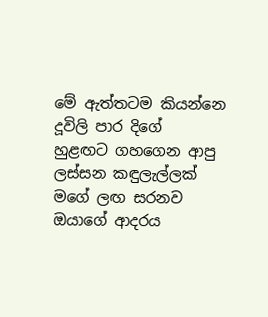මේ ඇත්තටම කියන්නෙ
දූවිලි පාර දිගේ
හුළඟට ගහගෙන ආපු
ලස්සන කඳුලැල්ලක්
මගේ ලඟ සරනව
ඔයාගේ ආදරය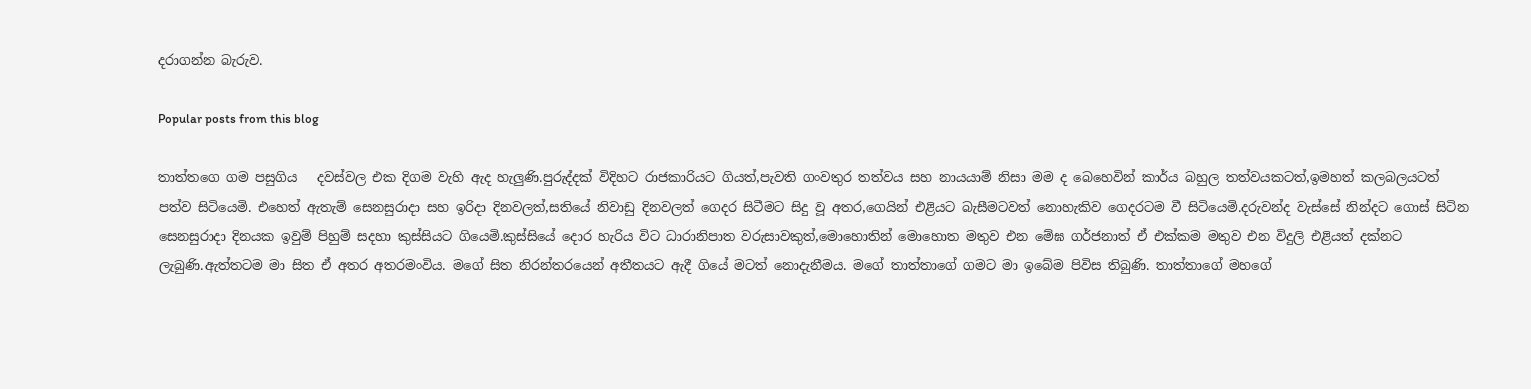දරාගන්න බැරුව.

Popular posts from this blog

තාත්තගෙ ගම පසුගිය   දවස්වල එක දිගම වැහි ඇද හැලුණි.පුරුද්දක් විදිහට රාජකාරියට ගියත්,පැවති ගංවතුර තත්වය සහ නායයාම් නිසා මම ද බෙහෙවින් කාර්ය බහුල තත්වයකටත්,ඉමහත් කලබලයටත් පත්ව සිටියෙමි. එහෙත් ඇතැම් සෙනසුරාදා සහ ඉරිදා දිනවලත්,සතියේ නිවාඩු දිනවලත් ගෙදර සිටීමට සිදු වූ අතර,ගෙයින් එළියට බැසීමටවත් නොහැකිව ගෙදරටම වී සිටියෙමි.දරුවන්ද වැස්සේ නින්දට ගොස් සිටින සෙනසුරාදා දිනයක ඉවුම් පිහුම් සදහා කුස්සියට ගියෙමි.කුස්සියේ දොර හැරිය විට ධාරානිපාත වරුසාවකුත්,මොහොතින් මොහොත මතුව එන මේඝ ගර්ජනාත් ඒ එක්කම මතුව එන විදුලි එළියත් දක්නට ලැබුණි.ඇත්තටම මා සිත ඒ අතර අතරමංවිය. මගේ සිත නිරන්තරයෙන් අතීතයට ඇදී ගියේ මටත් නොදැනීමය. මගේ තාත්තාගේ ගමට මා ඉබේම පිවිස තිබුණි. තාත්තාගේ මහගේ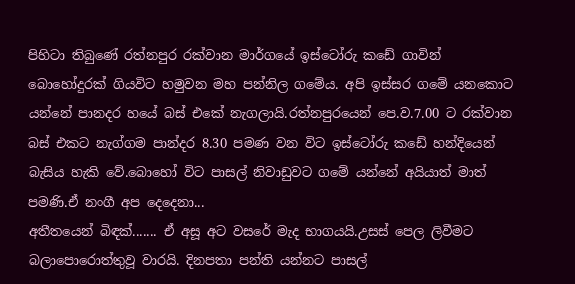පිහිටා තිබුණේ රත්නපුර රක්වාන මාර්ගයේ ඉස්ටෝරු කඩේ ගාවින් බොහෝදුරක් ගියවිට හමුවන මහ පන්නිල ගමේය. අපි ඉස්සර ගමේ යනකොට යන්නේ පානදර හයේ බස් එකේ නැගලායි.රත්නපුරයෙන් පෙ.ව.7.00 ට රක්වාන බස් එකට නැග්ගම පාන්දර 8.30 පමණ වන විට ඉස්ටෝරු කඩේ හන්දියෙන් බැසිය හැකි වේ.බොහෝ විට පාසල් නිවාඩුවට ගමේ යන්නේ අයියාත් මාත් පමණි.ඒ නංගී අප දෙදෙනා...
අතීතයෙන් බිඳක්....... ඒ අසූ අට වසරේ මැද භාගයයි.උසස් පෙල ලිවීමට බලාපොරොත්තුවූ වාරයි. දිනපතා පන්ති යන්නට පාසල්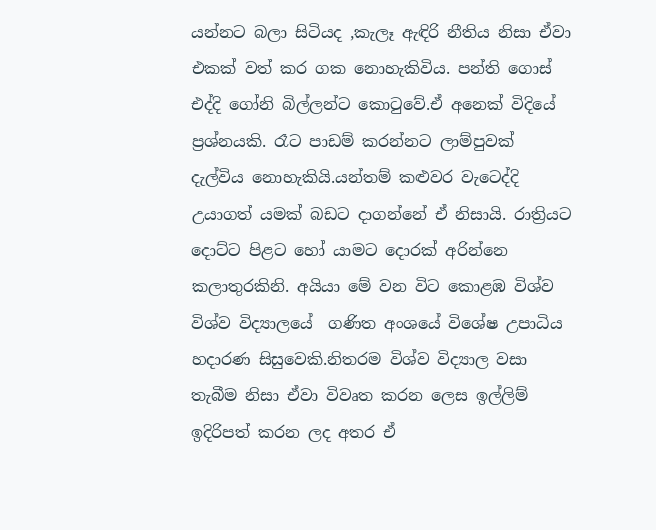යන්නට බලා සිටියද ,කැලෑ ඇඳිරි නීතිය නිසා ඒවා එකක් වත් කර ගක නොහැකිවිය. පන්ති ගොස් එද්දි ගෝනි බිල්ලන්ට කොටුවේ.ඒ අනෙක් විදියේ ප්‍රශ්නයකි. රෑට පාඩම් කරන්නට ලාම්පුවක් දැල්විය නොහැකියි.යන්තම් කළුවර වැටෙද්දි උයාගත් යමක් බඩට දාගන්නේ ඒ නිසායි. රාත්‍රියට දොට්ට පිළට හෝ යාමට දොරක් අරින්නෙ කලාතුරකිනි. අයියා මේ වන විට කොළඹ විශ්ව  විශ්ව විද්‍යාලයේ  ගණිත අංශයේ විශේෂ උපාධිය හදාරණ සිසුවෙකි.නිතරම විශ්ව විද්‍යාල වසා තැබීම නිසා ඒවා විවෘත කරන ලෙස ඉල්ලිම් ඉදිරිපත් කරන ලද අතර ඒ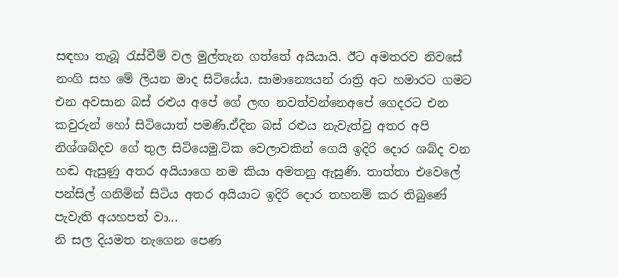සඳහා තැබූ රැස්වීම් වල මුල්තැන ගත්තේ අයියායි. ඊට අමතරව නිවසේ නංගි සහ මේ ලියන මාද සිටියේය. සාමාන්‍යෙයන් රාත්‍රි අට හමාරට ගමට එන අවසාන බස් රළුය අපේ ගේ ලඟ නවත්වන්නෙඅපේ ගෙදරට එන කවුරුන් හෝ සිටියොත් පමණි.ඒදින බස් රළුය නැවැත්වු අතර අපි නිශ්ශබ්දව ගේ තුල සිටියෙමු.ටික වෙලාවකින් ගෙයි ඉදිරි දොර ශබ්ද වන හඬ ඇසුණු අතර අයියාගෙ නම කියා අමතනු ඇසුණි. තාත්තා එවෙලේ පන්සිල් ගනිමින් සිටිය අතර අයියාට ඉදිරි දොර තහනම් කර තිබුණේ පැවැති අයහපත් වා...
නි සල දියමත නැගෙන පෙණ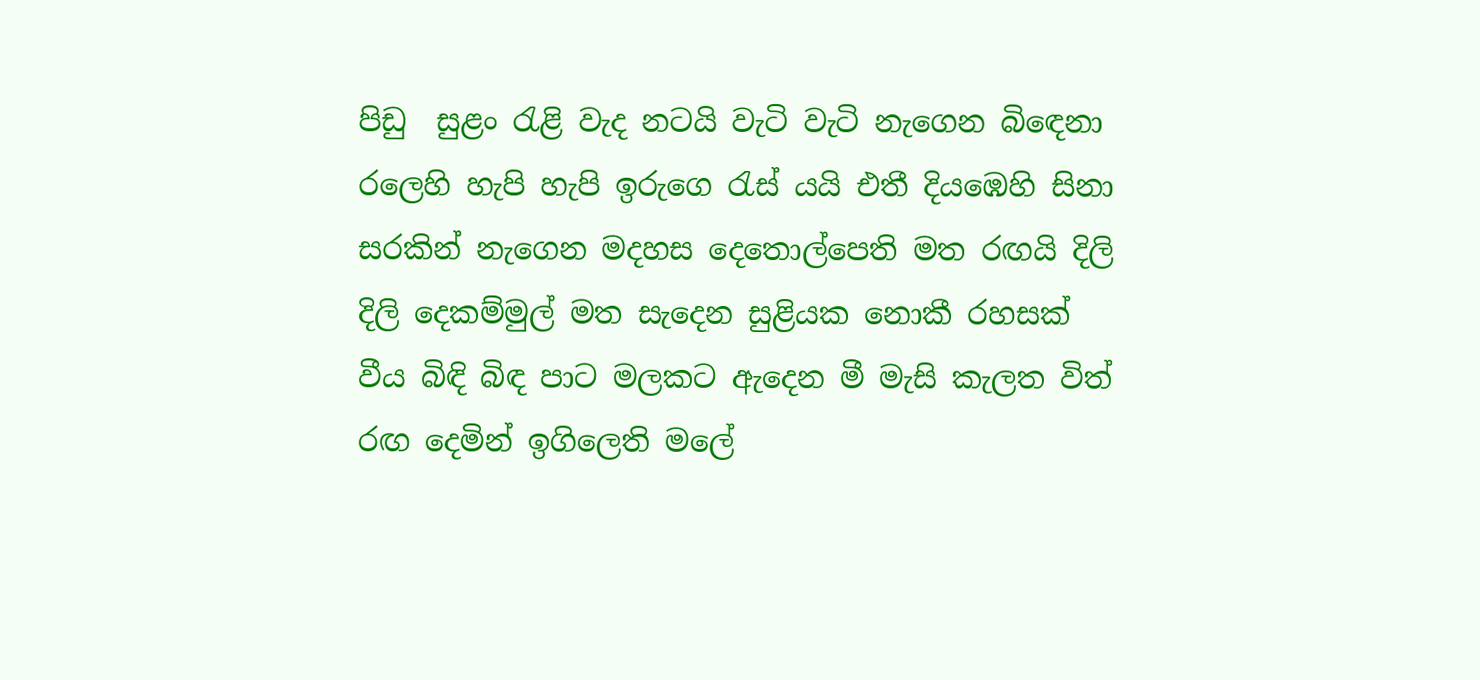පිඩු  සුළං රැළි වැද නටයි වැටි වැටි නැගෙන බිඳෙනා රලෙහි හැපි හැපි ඉරුගෙ රැස් යයි එතී දියඹෙහි සිනා සරකින් නැගෙන මදහස දෙතොල්පෙති මත රඟයි දිලි දිලි දෙකම්මුල් මත සැදෙන සුළියක නොකී රහසක් වීය බිඳි බිඳ පාට මලකට ඇදෙන මී මැසි කැලත විත් රඟ දෙමින් ඉගිලෙති මලේ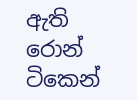ඇති රොන් ටිකෙන්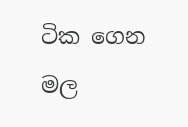ටික ගෙන මල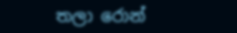තලා රොන්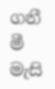ගනී මී මැසි